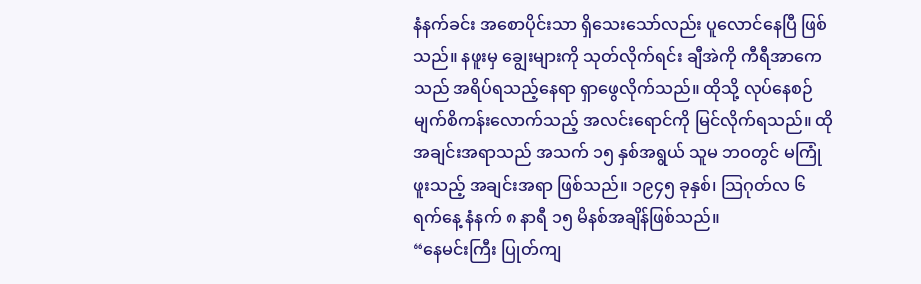နံနက်ခင်း အစောပိုင်းသာ ရှိသေးသော်လည်း ပူလောင်နေပြီ ဖြစ်သည်။ နဖူးမှ ချွေးများကို သုတ်လိုက်ရင်း ချီအဲကို ကီရီအာကေသည် အရိပ်ရသည့်နေရာ ရှာဖွေလိုက်သည်။ ထိုသို့ လုပ်နေစဉ် မျက်စိကန်းလောက်သည့် အလင်းရောင်ကို မြင်လိုက်ရသည်။ ထိုအချင်းအရာသည် အသက် ၁၅ နှစ်အရွယ် သူမ ဘဝတွင် မကြုံဖူးသည့် အချင်းအရာ ဖြစ်သည်။ ၁၉၄၅ ခုနှစ်၊ သြဂုတ်လ ၆ ရက်နေ့ နံနက် ၈ နာရီ ၁၅ မိနစ်အချိန်ဖြစ်သည်။
“နေမင်းကြီး ပြုတ်ကျ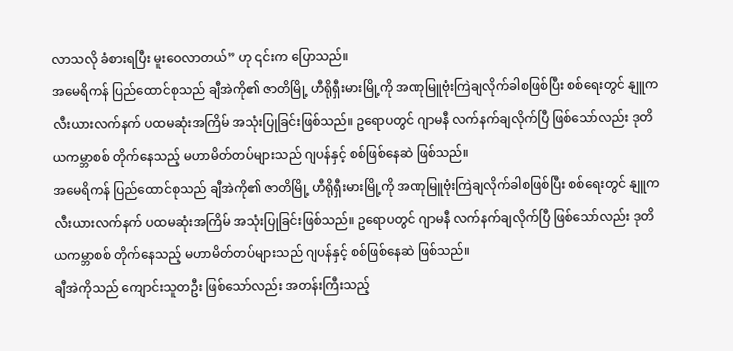လာသလို ခံစားရပြီး မူးဝေလာတယ်” ဟု ၎င်းက ပြောသည်။
အမေရိကန် ပြည်ထောင်စုသည် ချီအဲကို၏ ဇာတိမြို့ ဟီရိုရှီးမားမြို့ကို အဏုမြူဗုံးကြဲချလိုက်ခါစဖြစ်ပြီး စစ်ရေးတွင် နျူကလီးယားလက်နက် ပထမဆုံးအကြိမ် အသုံးပြုခြင်းဖြစ်သည်။ ဥရောပတွင် ဂျာမနီ လက်နက်ချလိုက်ပြီ ဖြစ်သော်လည်း ဒုတိယကမ္ဘာစစ် တိုက်နေသည့် မဟာမိတ်တပ်များသည် ဂျပန်နှင့် စစ်ဖြစ်နေဆဲ ဖြစ်သည်။
အမေရိကန် ပြည်ထောင်စုသည် ချီအဲကို၏ ဇာတိမြို့ ဟီရိုရှီးမားမြို့ကို အဏုမြူဗုံးကြဲချလိုက်ခါစဖြစ်ပြီး စစ်ရေးတွင် နျူကလီးယားလက်နက် ပထမဆုံးအကြိမ် အသုံးပြုခြင်းဖြစ်သည်။ ဥရောပတွင် ဂျာမနီ လက်နက်ချလိုက်ပြီ ဖြစ်သော်လည်း ဒုတိယကမ္ဘာစစ် တိုက်နေသည့် မဟာမိတ်တပ်များသည် ဂျပန်နှင့် စစ်ဖြစ်နေဆဲ ဖြစ်သည်။
ချီအဲကိုသည် ကျောင်းသူတဦး ဖြစ်သော်လည်း အတန်းကြီးသည့်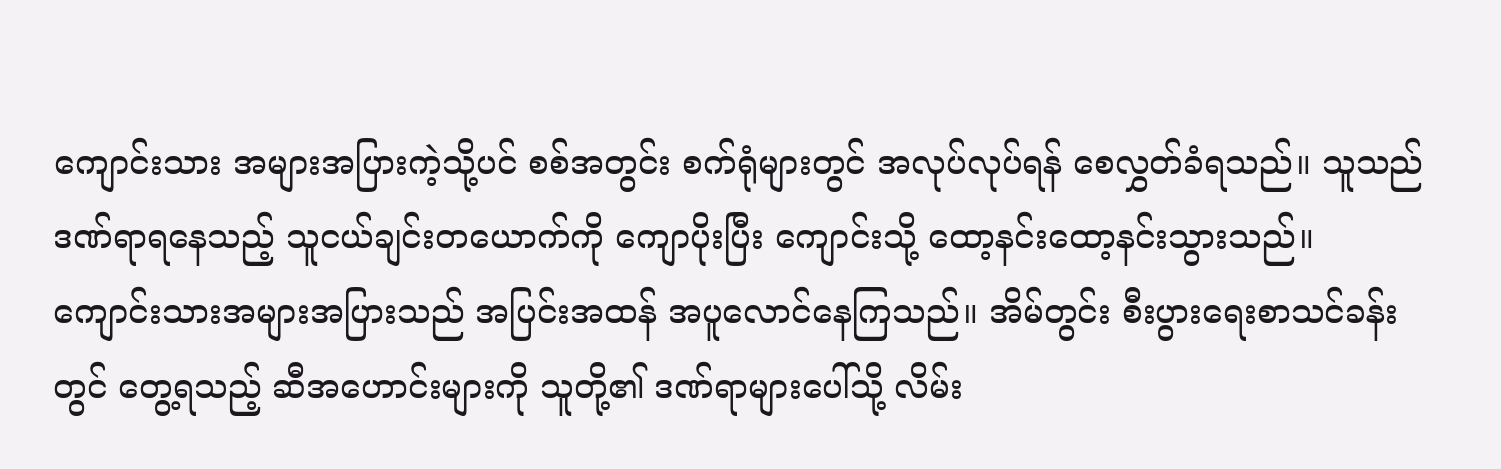ကျောင်းသား အများအပြားကဲ့သို့ပင် စစ်အတွင်း စက်ရုံများတွင် အလုပ်လုပ်ရန် စေလွှတ်ခံရသည်။ သူသည် ဒဏ်ရာရနေသည့် သူငယ်ချင်းတယောက်ကို ကျောပိုးပြီး ကျောင်းသို့ ထော့နင်းထော့နင်းသွားသည်။ ကျောင်းသားအများအပြားသည် အပြင်းအထန် အပူလောင်နေကြသည်။ အိမ်တွင်း စီးပွားရေးစာသင်ခန်းတွင် တွေ့ရသည့် ဆီအဟောင်းများကို သူတို့၏ ဒဏ်ရာများပေါ်သို့ လိမ်း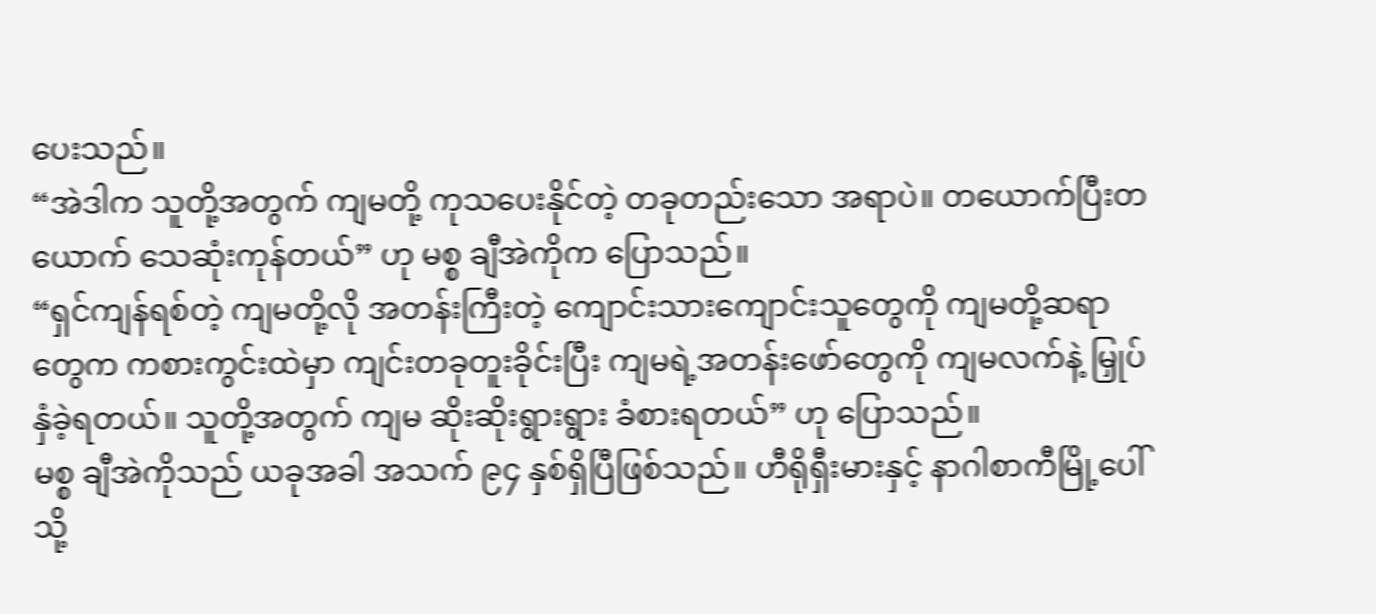ပေးသည်။
“အဲဒါက သူတို့အတွက် ကျမတို့ ကုသပေးနိုင်တဲ့ တခုတည်းသော အရာပဲ။ တယောက်ပြီးတယောက် သေဆုံးကုန်တယ်” ဟု မစ္စ ချီအဲကိုက ပြောသည်။
“ရှင်ကျန်ရစ်တဲ့ ကျမတို့လို အတန်းကြီးတဲ့ ကျောင်းသားကျောင်းသူတွေကို ကျမတို့ဆရာတွေက ကစားကွင်းထဲမှာ ကျင်းတခုတူးခိုင်းပြီး ကျမရဲ့အတန်းဖော်တွေကို ကျမလက်နဲ့ မြှုပ်နှံခဲ့ရတယ်။ သူတို့အတွက် ကျမ ဆိုးဆိုးရွားရွား ခံစားရတယ်” ဟု ပြောသည်။
မစ္စ ချီအဲကိုသည် ယခုအခါ အသက် ၉၄ နှစ်ရှိပြီဖြစ်သည်။ ဟီရိုရှီးမားနှင့် နာဂါစာကီမြို့ပေါ်သို့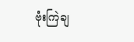ဗုံးကြဲချ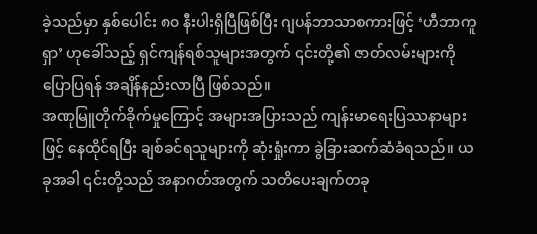ခဲ့သည်မှာ နှစ်ပေါင်း ၈၀ နီးပါးရှိပြီဖြစ်ပြီး ဂျပန်ဘာသာစကားဖြင့် ‘ဟီဘာကူရှာ’ ဟုခေါ်သည့် ရှင်ကျန်ရစ်သူများအတွက် ၎င်းတို့၏ ဇာတ်လမ်းများကို ပြောပြရန် အချိန်နည်းလာပြီ ဖြစ်သည်။
အဏုမြူတိုက်ခိုက်မှုကြောင့် အများအပြားသည် ကျန်းမာရေးပြဿနာများဖြင့် နေထိုင်ရပြီး ချစ်ခင်ရသူများကို ဆုံးရှုံးကာ ခွဲခြားဆက်ဆံခံရသည်။ ယခုအခါ ၎င်းတို့သည် အနာဂတ်အတွက် သတိပေးချက်တခု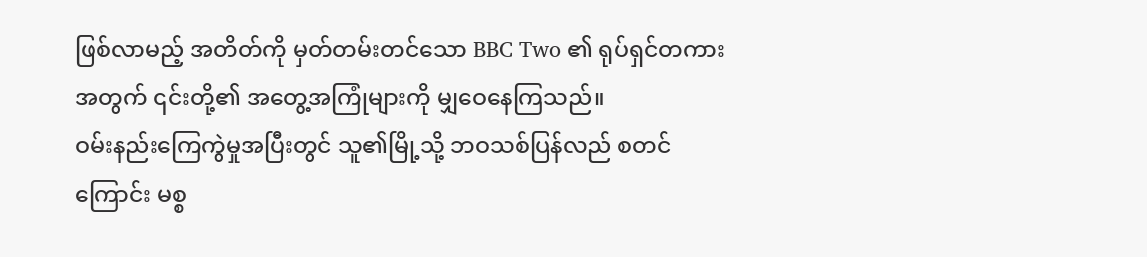ဖြစ်လာမည့် အတိတ်ကို မှတ်တမ်းတင်သော BBC Two ၏ ရုပ်ရှင်တကားအတွက် ၎င်းတို့၏ အတွေ့အကြုံများကို မျှဝေနေကြသည်။
ဝမ်းနည်းကြေကွဲမှုအပြီးတွင် သူ၏မြို့သို့ ဘဝသစ်ပြန်လည် စတင်ကြောင်း မစ္စ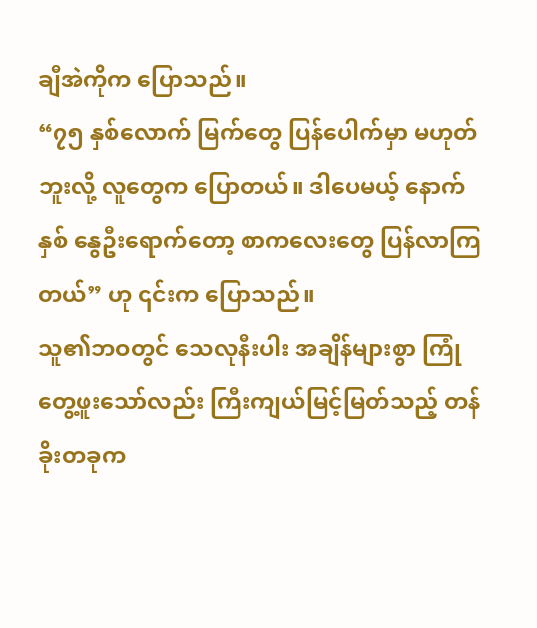ချီအဲကိုက ပြောသည်။
“၇၅ နှစ်လောက် မြက်တွေ ပြန်ပေါက်မှာ မဟုတ်ဘူးလို့ လူတွေက ပြောတယ်။ ဒါပေမယ့် နောက်နှစ် နွေဦးရောက်တော့ စာကလေးတွေ ပြန်လာကြတယ်” ဟု ၎င်းက ပြောသည်။
သူ၏ဘဝတွင် သေလုနီးပါး အချိန်များစွာ ကြုံတွေ့ဖူးသော်လည်း ကြီးကျယ်မြင့်မြတ်သည့် တန်ခိုးတခုက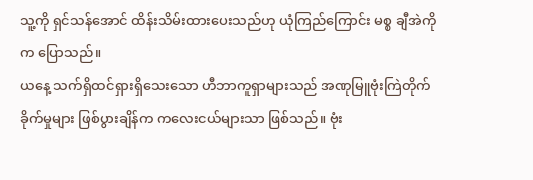သူ့ကို ရှင်သန်အောင် ထိန်းသိမ်းထားပေးသည်ဟု ယုံကြည်ကြောင်း မစ္စ ချီအဲကိုက ပြောသည်။
ယနေ့ သက်ရှိထင်ရှားရှိသေးသော ဟီဘာကူရှာများသည် အဏုမြူဗုံးကြဲတိုက်ခိုက်မှုများ ဖြစ်ပွားချိန်က ကလေးငယ်များသာ ဖြစ်သည်။ ဗုံး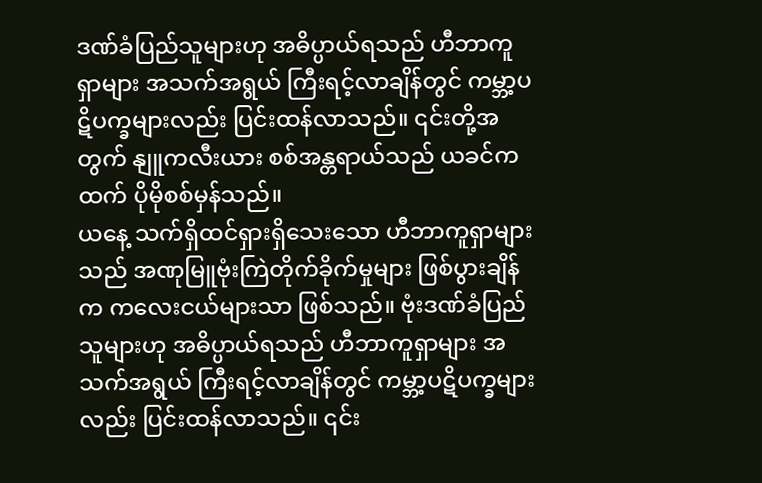ဒဏ်ခံပြည်သူများဟု အဓိပ္ပာယ်ရသည် ဟီဘာကူရှာများ အသက်အရွယ် ကြီးရင့်လာချိန်တွင် ကမ္ဘာ့ပဋိပက္ခများလည်း ပြင်းထန်လာသည်။ ၎င်းတို့အတွက် နျူကလီးယား စစ်အန္တရာယ်သည် ယခင်ကထက် ပိုမိုစစ်မှန်သည်။
ယနေ့ သက်ရှိထင်ရှားရှိသေးသော ဟီဘာကူရှာများသည် အဏုမြူဗုံးကြဲတိုက်ခိုက်မှုများ ဖြစ်ပွားချိန်က ကလေးငယ်များသာ ဖြစ်သည်။ ဗုံးဒဏ်ခံပြည်သူများဟု အဓိပ္ပာယ်ရသည် ဟီဘာကူရှာများ အသက်အရွယ် ကြီးရင့်လာချိန်တွင် ကမ္ဘာ့ပဋိပက္ခများလည်း ပြင်းထန်လာသည်။ ၎င်း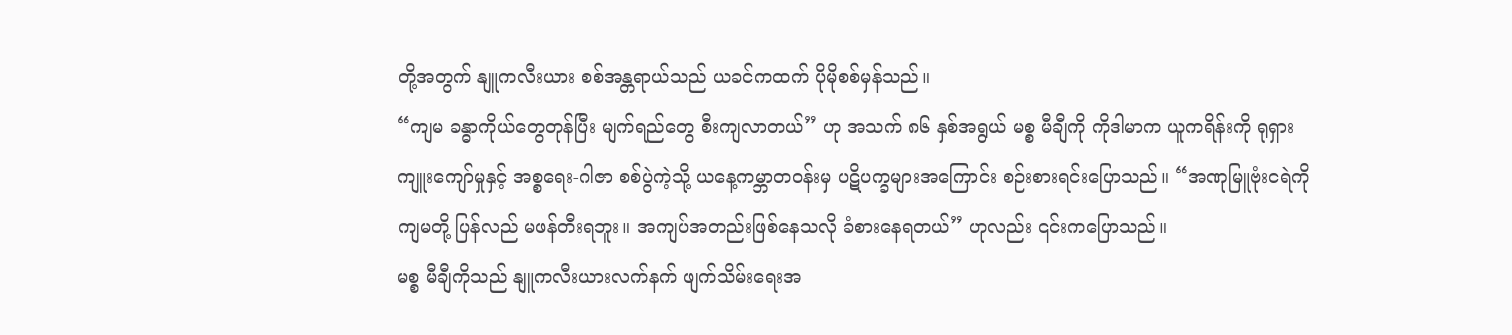တို့အတွက် နျူကလီးယား စစ်အန္တရာယ်သည် ယခင်ကထက် ပိုမိုစစ်မှန်သည်။
“ကျမ ခန္ဓာကိုယ်တွေတုန်ပြီး မျက်ရည်တွေ စီးကျလာတယ်” ဟု အသက် ၈၆ နှစ်အရွယ် မစ္စ မီချီကို ကိုဒါမာက ယူကရိန်းကို ရုရှားကျူးကျော်မှုနှင့် အစ္စရေး-ဂါဇာ စစ်ပွဲကဲ့သို့ ယနေ့ကမ္ဘာတဝန်းမှ ပဋိပက္ခများအကြောင်း စဉ်းစားရင်းပြောသည်။ “အဏုမြူဗုံးငရဲကို ကျမတို့ ပြန်လည် မဖန်တီးရဘူး။ အကျပ်အတည်းဖြစ်နေသလို ခံစားနေရတယ်” ဟုလည်း ၎င်းကပြောသည်။
မစ္စ မီချီကိုသည် နျူကလီးယားလက်နက် ဖျက်သိမ်းရေးအ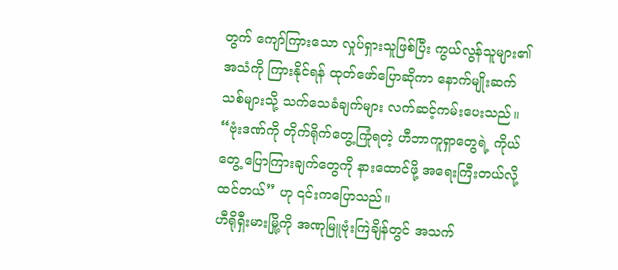တွက် ကျော်ကြားသော လှုပ်ရှားသူဖြစ်ပြီး ကွယ်လွန်သူများ၏ အသံကို ကြားနိုင်ရန် ထုတ်ဖော်ပြောဆိုကာ နောက်မျိုးဆက်သစ်များသို့ သက်သေခံချက်များ လက်ဆင့်ကမ်းပေးသည်။
“ဗုံးဒဏ်ကို တိုက်ရိုက်တွေ့ကြုံရတဲ့ ဟီဘာကူရှာတွေရဲ့ ကိုယ်တွေ့ ပြောကြားချက်တွေကို နားထောင်ဖို့ အရေးကြီးတယ်လို့ ထင်တယ်” ဟု ၎င်းကပြောသည်။
ဟီရိုရှီးမားမြို့ကို အဏုမြူဗုံးကြဲချိန်တွင် အသက်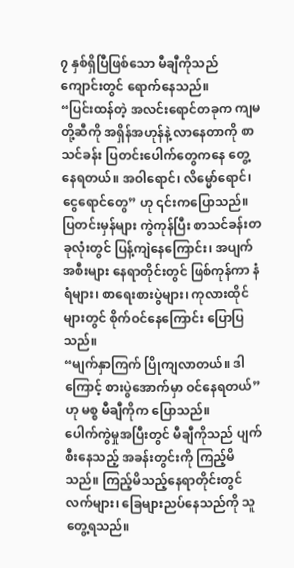၇ နှစ်ရှိပြီဖြစ်သော မီချီကိုသည် ကျောင်းတွင် ရောက်နေသည်။
“ပြင်းထန်တဲ့ အလင်းရောင်တခုက ကျမတို့ဆီကို အရှိန်အဟုန်နဲ့ လာနေတာကို စာသင်ခန်း ပြတင်းပေါက်တွေကနေ တွေ့နေရတယ်။ အဝါရောင်၊ လိမ္မော်ရောင်၊ ငွေရောင်တွေ” ဟု ၎င်းကပြောသည်။
ပြတင်းမှန်များ ကွဲကုန်ပြီး စာသင်ခန်းတခုလုံးတွင် ပြန့်ကျဲနေကြောင်း၊ အပျက်အစီးများ နေရာတိုင်းတွင် ဖြစ်ကုန်ကာ နံရံများ၊ စာရေးစားပွဲများ၊ ကုလားထိုင်များတွင် စိုက်ဝင်နေကြောင်း ပြောပြသည်။
“မျက်နှာကြက် ပြိုကျလာတယ်။ ဒါကြောင့် စားပွဲအောက်မှာ ဝင်နေရတယ်” ဟု မစ္စ မီချီကိုက ပြောသည်။
ပေါက်ကွဲမှုအပြီးတွင် မီချီကိုသည် ပျက်စီးနေသည့် အခန်းတွင်းကို ကြည့်မိသည်။ ကြည့်မိသည့်နေရာတိုင်းတွင် လက်များ၊ ခြေများညပ်နေသည်ကို သူတွေ့ရသည်။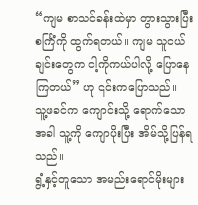“ကျမ စာသင်ခန်းထဲမှာ တွားသွားပြီး စင်္ကြံကို ထွက်ရတယ်။ ကျမ သူငယ်ချင်းတွေက ငါ့ကိုကယ်ပါလို့ ပြောနေကြတယ်” ဟု ၎င်းကပြောသည်။
သူ့ဖခင်က ကျောင်းသို့ ရောက်သောအခါ သူ့ကို ကျောပိုးပြီး အိမ်သို့ပြန်ရသည်။
ရွံ့နှင့်တူသော အမည်းရောင်မိုးများ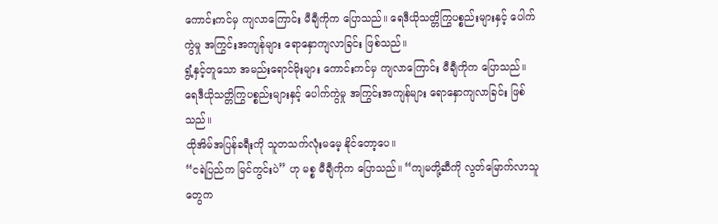ကောင်းကင်မှ ကျလာကြောင်း မီချီကိုက ပြောသည်။ ရေဒီယိုသတ္တိကြွပစ္စည်းများနှင့် ပေါက်ကွဲမှု အကြွင်းအကျန်များ ရောနှောကျလာခြင်း ဖြစ်သည်။
ရွံ့နှင့်တူသော အမည်းရောင်မိုးများ ကောင်းကင်မှ ကျလာကြောင်း မီချီကိုက ပြောသည်။ ရေဒီယိုသတ္တိကြွပစ္စည်းများနှင့် ပေါက်ကွဲမှု အကြွင်းအကျန်များ ရောနှောကျလာခြင်း ဖြစ်သည်။
ထိုအိမ်အပြန်ခရီးကို သူတသက်လုံးမမေ့ နိုင်တော့ပေ။
“ငရဲပြည်က မြင်ကွင်းပဲ” ဟု မစ္စ မီချီကိုက ပြောသည်။ “ကျမတို့ဆီကို လွတ်မြောက်လာသူတွေက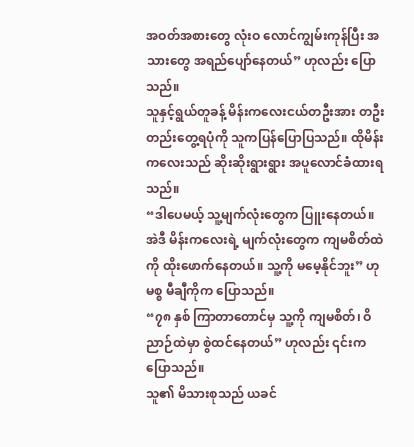အဝတ်အစားတွေ လုံးဝ လောင်ကျွမ်းကုန်ပြီး အသားတွေ အရည်ပျော်နေတယ်” ဟုလည်း ပြောသည်။
သူနှင့်ရွယ်တူခန့် မိန်းကလေးငယ်တဦးအား တဦးတည်းတွေ့ရပုံကို သူကပြန်ပြောပြသည်။ ထိုမိန်းကလေးသည် ဆိုးဆိုးရွားရွား အပူလောင်ခံထားရသည်။
“ဒါပေမယ့် သူ့မျက်လုံးတွေက ပြူးနေတယ်။ အဲဒီ မိန်းကလေးရဲ့ မျက်လုံးတွေက ကျမစိတ်ထဲကို ထိုးဖောက်နေတယ်။ သူ့ကို မမေ့နိုင်ဘူး” ဟု မစ္စ မီချီကိုက ပြောသည်။
“၇၈ နှစ် ကြာတာတောင်မှ သူ့ကို ကျမစိတ်၊ ဝိညာဉ်ထဲမှာ စွဲထင်နေတယ်” ဟုလည်း ၎င်းကပြောသည်။
သူ၏ မိသားစုသည် ယခင်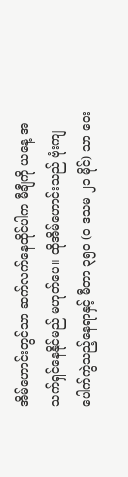အိမ်ဟောင်းတွင်သာ ဆက်လက်နေထိုင်ပါက မီချီကို ယနေ့ အသက်ရှင်နေနိုင်မည် မဟုတ်ပေ။ ထိုအိမ်ဟောင်းသည် ဗုံးကျပေါက်ကွဲသည့်နေရာနှင့် မီတာ ၃၅၀ (၀ ဒသမ ၂၁ မိုင်) သာ ဝေး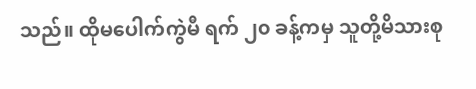သည်။ ထိုမပေါက်ကွဲမီ ရက် ၂၀ ခန့်ကမှ သူတို့မိသားစု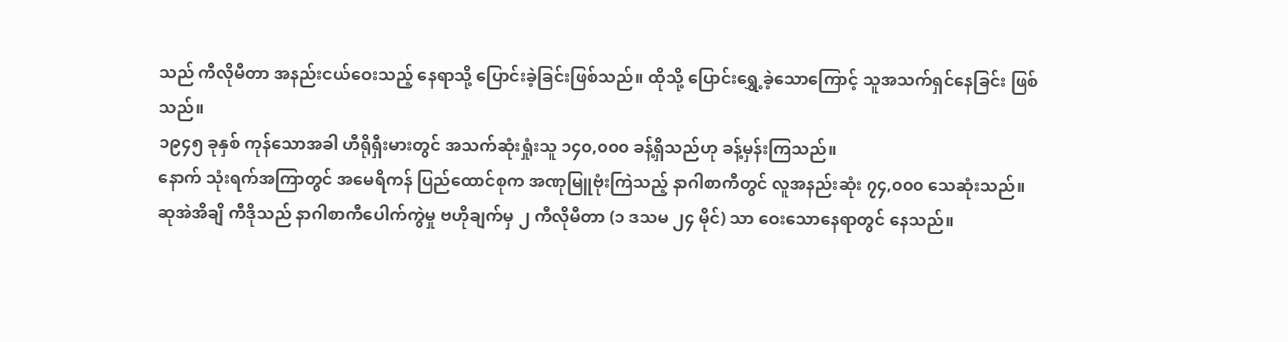သည် ကီလိုမီတာ အနည်းငယ်ဝေးသည့် နေရာသို့ ပြောင်းခဲ့ခြင်းဖြစ်သည်။ ထိုသို့ ပြောင်းရွှေ့ခဲ့သောကြောင့် သူအသက်ရှင်နေခြင်း ဖြစ်သည်။
၁၉၄၅ ခုနှစ် ကုန်သောအခါ ဟီရိုရှီးမားတွင် အသက်ဆုံးရှုံးသူ ၁၄၀,၀၀၀ ခန့်ရှိသည်ဟု ခန့်မှန်းကြသည်။
နောက် သုံးရက်အကြာတွင် အမေရိကန် ပြည်ထောင်စုက အဏုမြူဗုံးကြဲသည့် နာဂါစာကီတွင် လူအနည်းဆုံး ၇၄,၀၀၀ သေဆုံးသည်။
ဆုအဲအိချိ ကီဒိုသည် နာဂါစာကီပေါက်ကွဲမှု ဗဟိုချက်မှ ၂ ကီလိုမီတာ (၁ ဒသမ ၂၄ မိုင်) သာ ဝေးသောနေရာတွင် နေသည်။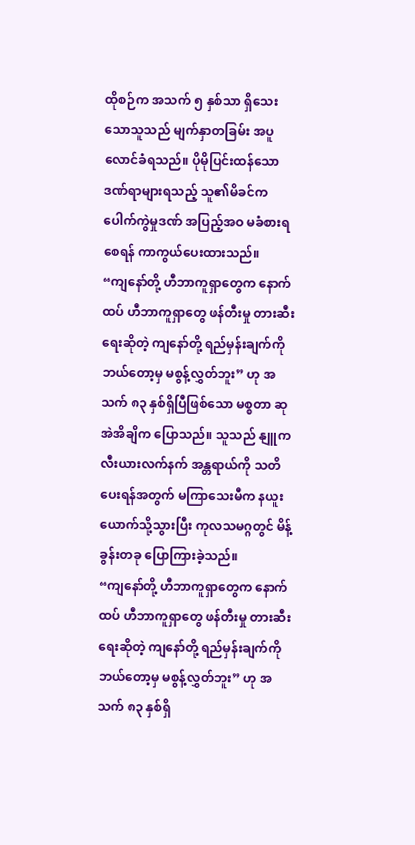ထိုစဉ်က အသက် ၅ နှစ်သာ ရှိသေးသောသူသည် မျက်နှာတခြမ်း အပူလောင်ခံရသည်။ ပိုမိုပြင်းထန်သော ဒဏ်ရာများရသည့် သူ၏မိခင်က ပေါက်ကွဲမှုဒဏ် အပြည့်အဝ မခံစားရစေရန် ကာကွယ်ပေးထားသည်။
“ကျနော်တို့ ဟီဘာကူရှာတွေက နောက်ထပ် ဟီဘာကူရှာတွေ ဖန်တီးမှု တားဆီးရေးဆိုတဲ့ ကျနော်တို့ ရည်မှန်းချက်ကို ဘယ်တော့မှ မစွန့်လွှတ်ဘူး” ဟု အသက် ၈၃ နှစ်ရှိပြီဖြစ်သော မစ္စတာ ဆုအဲအိချိက ပြောသည်။ သူသည် နျူကလီးယားလက်နက် အန္တရာယ်ကို သတိပေးရန်အတွက် မကြာသေးမီက နယူးယောက်သို့သွားပြီး ကုလသမဂ္ဂတွင် မိန့်ခွန်းတခု ပြောကြားခဲ့သည်။
“ကျနော်တို့ ဟီဘာကူရှာတွေက နောက်ထပ် ဟီဘာကူရှာတွေ ဖန်တီးမှု တားဆီးရေးဆိုတဲ့ ကျနော်တို့ ရည်မှန်းချက်ကို ဘယ်တော့မှ မစွန့်လွှတ်ဘူး” ဟု အသက် ၈၃ နှစ်ရှိ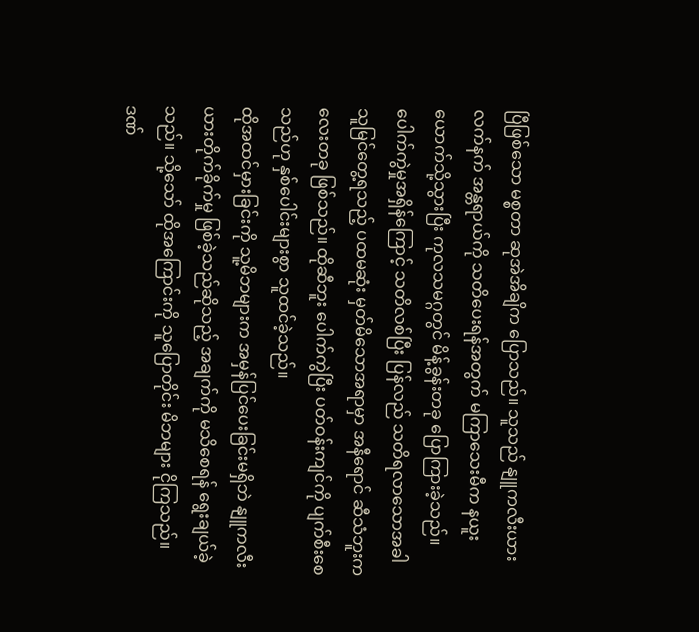ပြီဖြစ်သော မစ္စတာ ဆုအဲအိချိက ပြောသည်။ သူသည် နျူကလီးယားလက်နက် အန္တရာယ်ကို သတိပေးရန်အတွက် မကြာသေးမီက နယူးယောက်သို့သွားပြီး ကုလသမဂ္ဂတွင် မိန့်ခွန်းတခု ပြောကြားခဲ့သည်။
ပေါက်ကွဲမှုအရှိန်ကြောင့် သတိလစ်ပြီး ပြန်လည် သတိရလာသောအခါ သူမြင်တွေ့ရသည့် ပထမဆုံး မှတ်မိသောအရာမှာ အနီရောင် ဆီသံဘူးကလေးတခု ဖြစ်သည်။ ထိုဆီဘူး ပေါက်ကွဲပြီး ပတ်ဝန်းကျင်ကို ပျက်စီးစေသည်ဟု နှစ်ပေါင်းများစွာ သူထင်ခဲ့သည်။
ထိုအထင်မှားခြင်းကို သူ့မိဘများက အမှန်ပြင်ပေးခြင်းမရှိဘဲ နျူကလီးယားတိုက်ခိုက်မှု ဖြစ်ခဲ့သည်ဆိုသည့် အချက်ကို မသိစေရန် ရွေးချယ်ခဲ့သည်။ သို့သော် ထိုအကြောင်းကို သူပြောတိုင်း မိဘများ ငိုကြသည်။
ဒဏ်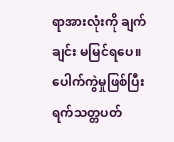ရာအားလုံးကို ချက်ချင်း မမြင်ရပေ။ ပေါက်ကွဲမှုဖြစ်ပြီး ရက်သတ္တပတ်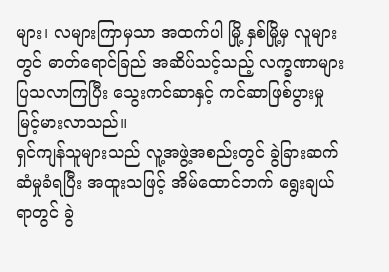များ၊ လများကြာမှသာ အထက်ပါ မြို့ နှစ်မြို့မှ လူများတွင် ဓာတ်ရောင်ခြည် အဆိပ်သင့်သည့် လက္ခဏာများ ပြသလာကြပြီး သွေးကင်ဆာနှင့် ကင်ဆာဖြစ်ပွားမှု မြင့်မားလာသည်။
ရှင်ကျန်သူများသည် လူ့အဖွဲ့အစည်းတွင် ခွဲခြားဆက်ဆံမှုခံရပြီး အထူးသဖြင့် အိမ်ထောင်ဘက် ရွေးချယ်ရာတွင် ခွဲ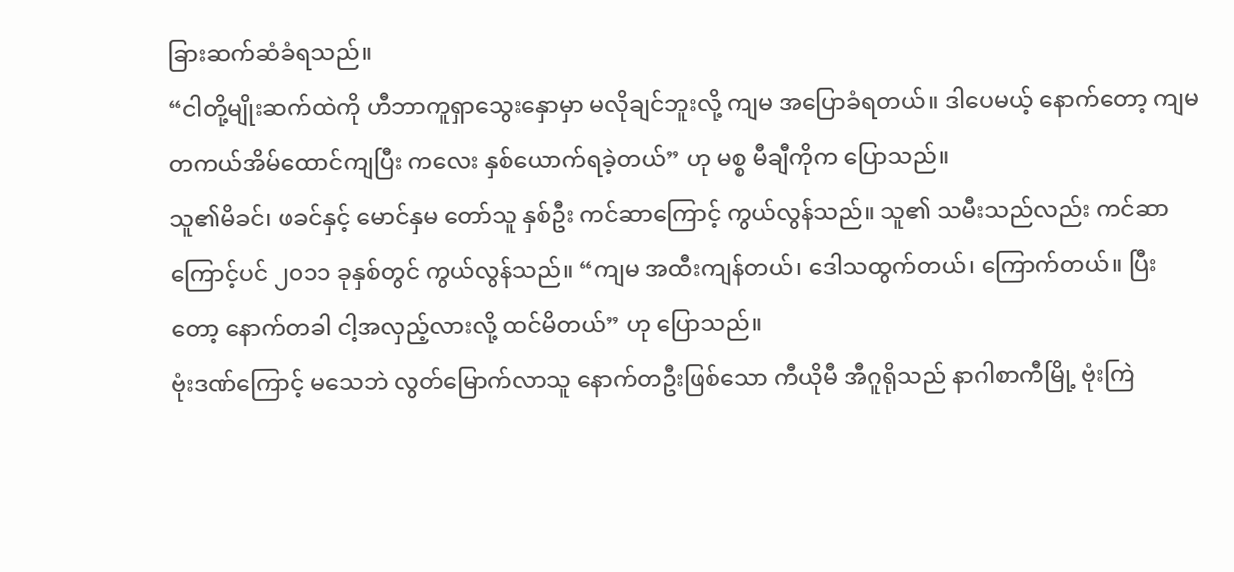ခြားဆက်ဆံခံရသည်။
“ငါတို့မျိုးဆက်ထဲကို ဟီဘာကူရှာသွေးနှောမှာ မလိုချင်ဘူးလို့ ကျမ အပြောခံရတယ်။ ဒါပေမယ့် နောက်တော့ ကျမ တကယ်အိမ်ထောင်ကျပြီး ကလေး နှစ်ယောက်ရခဲ့တယ်” ဟု မစ္စ မီချီကိုက ပြောသည်။
သူ၏မိခင်၊ ဖခင်နှင့် မောင်နှမ တော်သူ နှစ်ဦး ကင်ဆာကြောင့် ကွယ်လွန်သည်။ သူ၏ သမီးသည်လည်း ကင်ဆာကြောင့်ပင် ၂၀၁၁ ခုနှစ်တွင် ကွယ်လွန်သည်။ “ကျမ အထီးကျန်တယ်၊ ဒေါသထွက်တယ်၊ ကြောက်တယ်။ ပြီးတော့ နောက်တခါ ငါ့အလှည့်လားလို့ ထင်မိတယ်” ဟု ပြောသည်။
ဗုံးဒဏ်ကြောင့် မသေဘဲ လွတ်မြောက်လာသူ နောက်တဦးဖြစ်သော ကီယိုမီ အီဂူရိုသည် နာဂါစာကီမြို့ ဗုံးကြဲ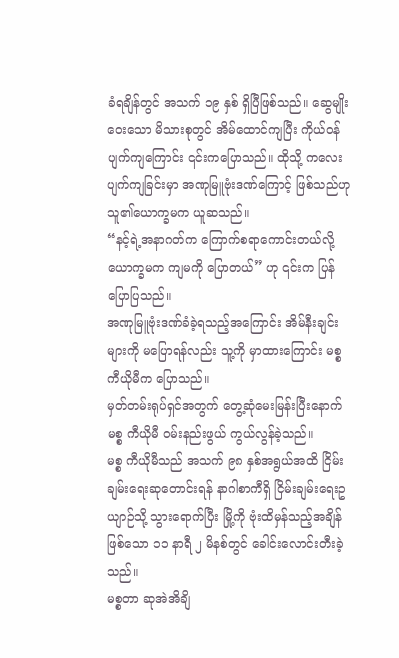ခံရချိန်တွင် အသက် ၁၉ နှစ် ရှိပြီဖြစ်သည်။ ဆွေမျိုးဝေးသော မိသားစုတွင် အိမ်ထောင်ကျပြီး ကိုယ်ဝန်ပျက်ကျကြောင်း ၎င်းကပြောသည်။ ထိုသို့ ကလေးပျက်ကျခြင်းမှာ အဏုမြူဗုံးဒဏ်ကြောင့် ဖြစ်သည်ဟု သူ၏ယောက္ခမက ယူဆသည်။
“နင့်ရဲ့အနာဂတ်က ကြောက်စရာကောင်းတယ်လို့ ယောက္ခမက ကျမကို ပြောတယ်” ဟု ၎င်းက ပြန်ပြောပြသည်။
အဏုမြူဗုံးဒဏ်ခံခဲ့ရသည့်အကြောင်း အိမ်နီးချင်းများကို မပြောရန်လည်း သူ့ကို မှာထားကြောင်း မစ္စ ကီယိုမီက ပြောသည်။
မှတ်တမ်းရုပ်ရှင်အတွက် တွေ့ဆုံမေးမြန်းပြီးနောက် မစ္စ ကီယိုမီ ဝမ်းနည်းဖွယ် ကွယ်လွန်ခဲ့သည်။
မစ္စ ကီယိုမီသည် အသက် ၉၈ နှစ်အရွယ်အထိ ငြိမ်းချမ်းရေးဆုတောင်းရန် နာဂါစာကီရှိ ငြိမ်းချမ်းရေးဥယျာဉ်သို့ သွားရောက်ပြီး မြို့ကို ဗုံးထိမှန်သည့်အချိန်ဖြစ်သော ၁၁ နာရီ ၂ မိနစ်တွင် ခေါင်းလောင်းတီးခဲ့သည်။
မစ္စတာ ဆုအဲအိချိ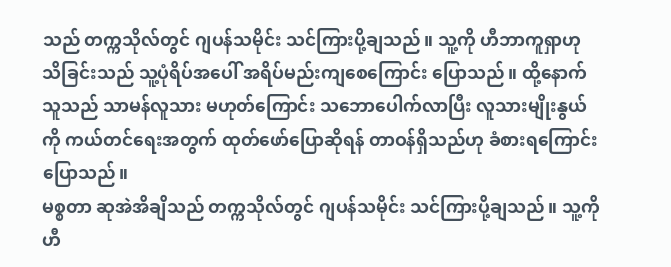သည် တက္ကသိုလ်တွင် ဂျပန်သမိုင်း သင်ကြားပို့ချသည်။ သူ့ကို ဟီဘာကူရှာဟု သိခြင်းသည် သူ့ပုံရိပ်အပေါ် အရိပ်မည်းကျစေကြောင်း ပြောသည်။ ထို့နောက် သူသည် သာမန်လူသား မဟုတ်ကြောင်း သဘောပေါက်လာပြီး လူသားမျိုးနွယ်ကို ကယ်တင်ရေးအတွက် ထုတ်ဖော်ပြောဆိုရန် တာဝန်ရှိသည်ဟု ခံစားရကြောင်း ပြောသည်။
မစ္စတာ ဆုအဲအိချိသည် တက္ကသိုလ်တွင် ဂျပန်သမိုင်း သင်ကြားပို့ချသည်။ သူ့ကို ဟီ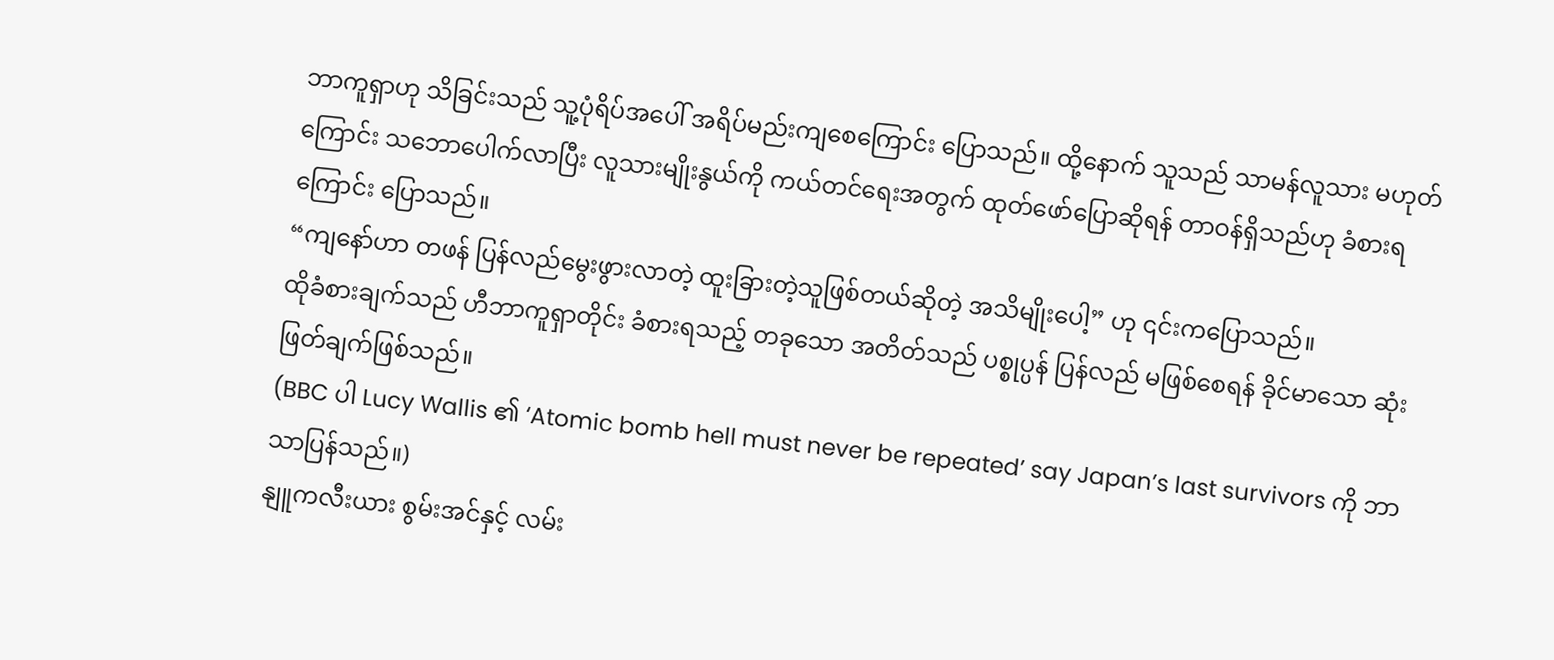ဘာကူရှာဟု သိခြင်းသည် သူ့ပုံရိပ်အပေါ် အရိပ်မည်းကျစေကြောင်း ပြောသည်။ ထို့နောက် သူသည် သာမန်လူသား မဟုတ်ကြောင်း သဘောပေါက်လာပြီး လူသားမျိုးနွယ်ကို ကယ်တင်ရေးအတွက် ထုတ်ဖော်ပြောဆိုရန် တာဝန်ရှိသည်ဟု ခံစားရကြောင်း ပြောသည်။
“ကျနော်ဟာ တဖန် ပြန်လည်မွေးဖွားလာတဲ့ ထူးခြားတဲ့သူဖြစ်တယ်ဆိုတဲ့ အသိမျိုးပေါ့” ဟု ၎င်းကပြောသည်။
ထိုခံစားချက်သည် ဟီဘာကူရှာတိုင်း ခံစားရသည့် တခုသော အတိတ်သည် ပစ္စုပ္ပန် ပြန်လည် မဖြစ်စေရန် ခိုင်မာသော ဆုံးဖြတ်ချက်ဖြစ်သည်။
(BBC ပါ Lucy Wallis ၏ ‘Atomic bomb hell must never be repeated’ say Japan’s last survivors ကို ဘာသာပြန်သည်။)
နျူကလီးယား စွမ်းအင်နှင့် လမ်း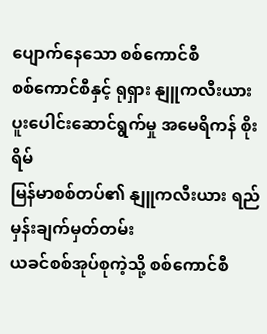ပျောက်နေသော စစ်ကောင်စီ
စစ်ကောင်စီနှင့် ရုရှား နျူကလီးယား ပူးပေါင်းဆောင်ရွက်မှု အမေရိကန် စိုးရိမ်
မြန်မာစစ်တပ်၏ နျူကလီးယား ရည်မှန်းချက်မှတ်တမ်း
ယခင်စစ်အုပ်စုကဲ့သို့ စစ်ကောင်စီ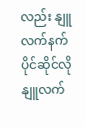လည်း နျူလက်နက် ပိုင်ဆိုင်လို
နျူလက်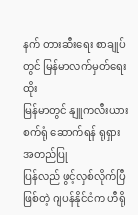နက် တားဆီးရေး စာချုပ်တွင် မြန်မာလက်မှတ်ရေးထိုး
မြန်မာတွင် နျူကလီးယားစက်ရုံ ဆောက်ရန် ရုရှား အတည်ပြု
ပြန်လည် ဖွင့်လှစ်လိုက်ပြီဖြစ်တဲ့ ဂျပန်နိုင်ငံက ဟီရို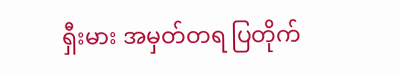ရှီးမား အမှတ်တရ ပြတိုက်